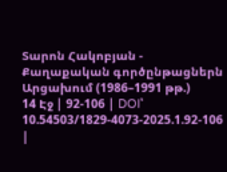Տարոն Հակոբյան - Քաղաքական գործընթացներն Արցախում (1986–1991 թթ.)
14 Էջ | 92-106 | DOI՝ 10.54503/1829-4073-2025.1.92-106 |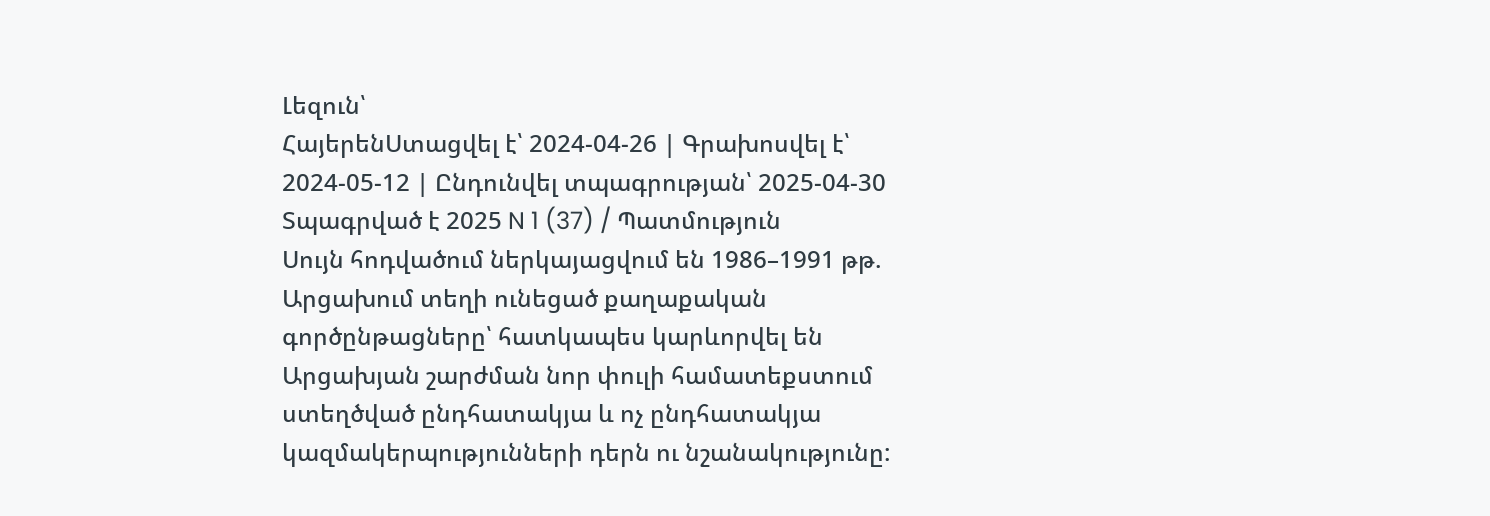Լեզուն՝
ՀայերենՍտացվել է՝ 2024-04-26 | Գրախոսվել է՝ 2024-05-12 | Ընդունվել տպագրության՝ 2025-04-30
Տպագրված է 2025 N 1 (37) / Պատմություն
Սույն հոդվածում ներկայացվում են 1986–1991 թթ. Արցախում տեղի ունեցած քաղաքական գործընթացները՝ հատկապես կարևորվել են Արցախյան շարժման նոր փուլի համատեքստում ստեղծված ընդհատակյա և ոչ ընդհատակյա կազմակերպությունների դերն ու նշանակությունը: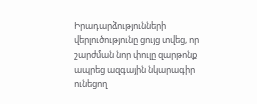Իրադարձությունների վերլուծությունը ցույց տվեց, որ շարժման նոր փուլը զարթոնք ապրեց ազգային նկարագիր ունեցող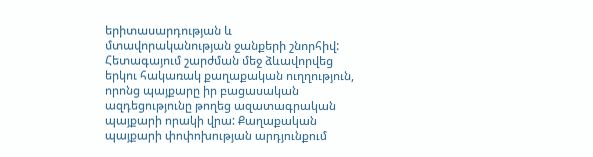երիտասարդության և մտավորականության ջանքերի շնորհիվ: Հետագայում շարժման մեջ ձևավորվեց երկու հակառակ քաղաքական ուղղություն, որոնց պայքարը իր բացասական ազդեցությունը թողեց ազատագրական պայքարի որակի վրա: Քաղաքական պայքարի փոփոխության արդյունքում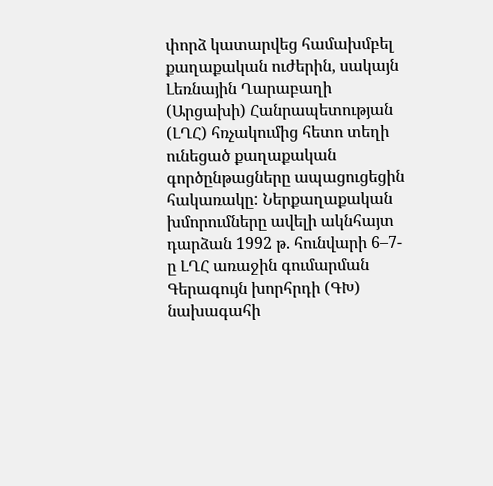փորձ կատարվեց համախմբել քաղաքական ուժերին, սակայն Լեռնային Ղարաբաղի (Արցախի) Հանրապետության (ԼՂՀ) հռչակումից հետո տեղի ունեցած քաղաքական գործընթացները ապացուցեցին հակառակը: Ներքաղաքական խմորումները ավելի ակնհայտ դարձան 1992 թ. հունվարի 6–7-ը ԼՂՀ առաջին գումարման Գերագույն խորհրդի (ԳԽ) նախագահի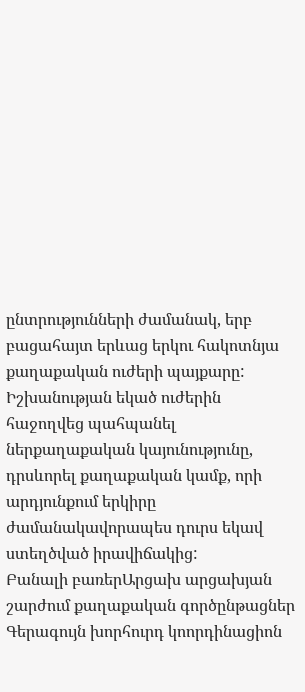ընտրությունների ժամանակ, երբ բացահայտ երևաց երկու հակոտնյա քաղաքական ուժերի պայքարը: Իշխանության եկած ուժերին հաջողվեց պահպանել ներքաղաքական կայունությունը, դրսևորել քաղաքական կամք, որի արդյունքում երկիրը ժամանակավորապես դուրս եկավ ստեղծված իրավիճակից:
Բանալի բառերԱրցախ արցախյան շարժում քաղաքական գործընթացներ Գերագույն խորհուրդ կոորդինացիոն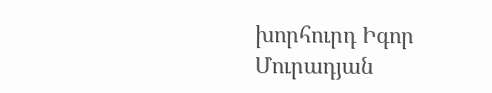խորհուրդ Իգոր Մուրադյան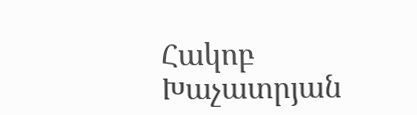Հակոբ Խաչատրյան